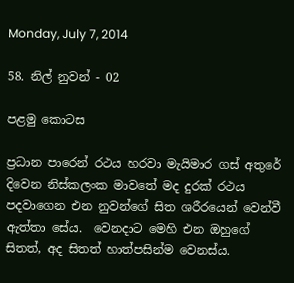Monday, July 7, 2014

58. නිල් නුවන් - 02

පළමු කොටස

ප්‍රධාන පාරෙන් රථය හරවා මැයිමාර ගස් අතුරේ දිවෙන නිස්කලංක මාවතේ මද දුරක් රථය පදවාගෙන එන නුවන්ගේ සිත ශරීරයෙන් වෙන්වී ඇත්තා සේය.  වෙනදාට මෙහි එන ඔහුගේ සිතත්, අද සිතත් හාත්පසින්ම වෙනස්ය.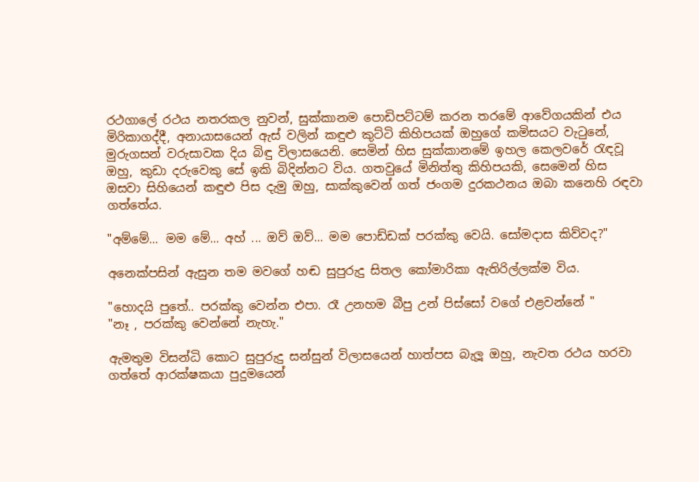රථගාලේ රථය නතරකල නුවන්, සුක්කානම පොඩිපට්ටම් කරන තරමේ ආවේගයකින් එය මිරිකාගද්දී, අනායාසයෙන් ඇස් වලින් කඳුළු කුට්ටි කිහිපයක් ඔහුගේ කමිසයට වැටුනේ, මුරුගසන් වරුසාවක දිය බිඳු විලාසයෙනි. සෙමින් හිස සුක්කානමේ ඉහල කෙලවරේ රැඳවූ ඔහු, කුඩා දරුවෙකු සේ ඉකි බිදින්නට විය. ගතවුයේ මිනිත්තු කිහිපයකි, සෙමෙන් හිස ඔසවා සිහියෙන් කඳුළු පිස දැමු ඔහු, සාක්කුවෙන් ගත් ජංගම දුරකථනය ඔබා කනෙහි රඳවා ගත්තේය.

"අම්මේ... මම මේ... අහ් ... ඔව් ඔව්... මම පොඩ්ඩක් පරක්කු වෙයි. සෝමදාස කිව්වද?"

අනෙක්පසින් ඇසුන තම මවගේ හඬ සුපුරුදු සිතල කෝමාරිකා ඇතිරිල්ලක්ම විය.

"හොදයි පුතේ.. පරක්කු වෙන්න එපා. රෑ උනහම බීපු උන් පිස්සෝ වගේ එළවන්නේ "
"නෑ , පරක්කු වෙන්නේ නැහැ."

ඇමතුම විසන්ධි කොට සුපුරුදු සන්සුන් විලාසයෙන් හාත්පස බැලූ ඔහු, නැවත රථය හරවා ගත්තේ ආරක්ෂකයා පුදුමයෙන්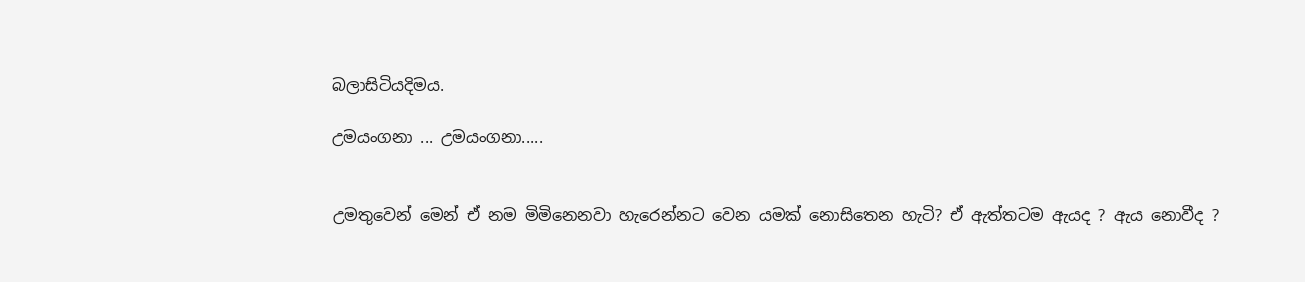බලාසිටියදිමය.

උමයංගනා ... උමයංගනා.....


උමතුවෙන් මෙන් ඒ නම මිමිනෙනවා හැරෙන්නට වෙන යමක් නොසිතෙන හැටි? ඒ ඇත්තටම ඇයද ? ඇය නොවීද ?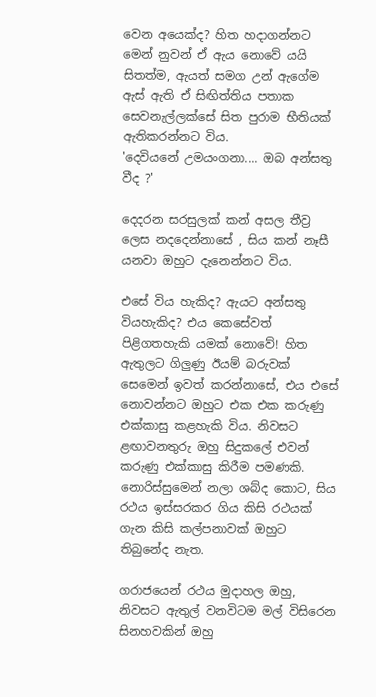වෙන අයෙක්ද? හිත හදාගන්නට මෙන් නුවන් ඒ ඇය නොවේ යයි සිතත්ම, ඇයත් සමග උන් ඇගේම ඇස් ඇති ඒ සිඟිත්තිය පතාක සෙවනැල්ලක්සේ සිත පුරාම භීතියක් ඇතිකරන්නට විය.
'දෙවියනේ උමයංගනා.... ඔබ අන්සතු වීද ?'

දෙදරන සරසුලක් කන් අසල තීව්‍ර ලෙස නදදෙන්නාසේ , සිය කන් නෑසී යනවා ඔහුට දැනෙන්නට විය.

එසේ විය හැකිද? ඇයට අන්සතු වියහැකිද? එය කෙසේවත් පිළිගතහැකි යමක් නොවේ! හිත ඇතුලට ගිලුණු ඊයම් බරුවක් සෙමෙන් ඉවත් කරන්නාසේ, එය එසේ නොවන්නට ඔහුට එක එක කරුණු එක්කාසු කළහැකි විය. නිවසට ළඟාවනතුරු ඔහු සිදුකලේ එවන් කරුණු එක්කාසු කිරීම පමණකි. නොරිස්සුමෙන් නලා ශබ්ද කොට, සිය රථය ඉස්සරකර ගිය කිසි රථයක් ගැන කිසි කල්පනාවක් ඔහුට තිබුනේද නැත.

ගරාජයෙන් රථය මුදාහල ඔහු, නිවසට ඇතුල් වනවිටම මල් විසිරෙන සිනහවකින් ඔහු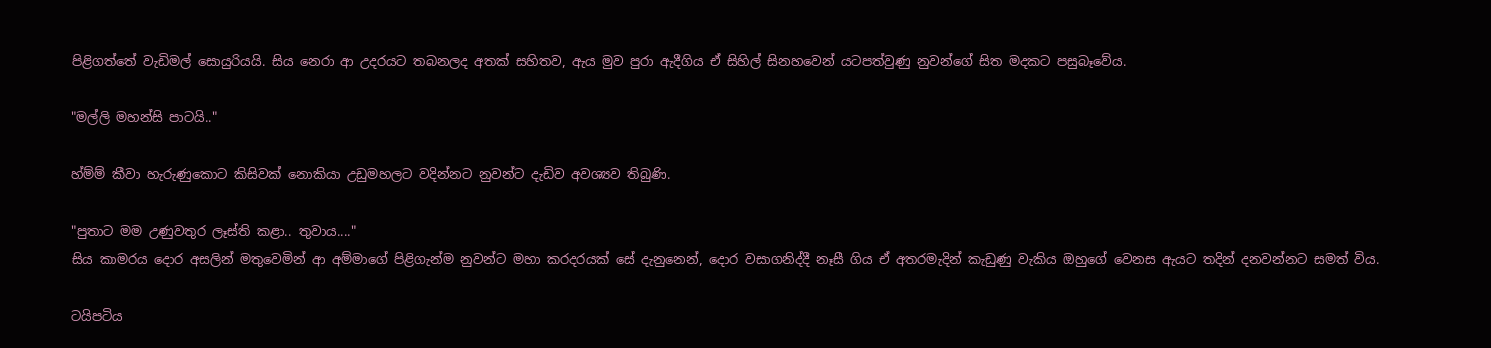පිළිගත්තේ වැඩිමල් සොයුරියයි. සිය නෙරා ආ උදරයට තබනලද අතක් සහිතව, ඇය මුව පුරා ඇදීගිය ඒ සිහිල් සිනහවෙන් යටපත්වුණු නුවන්ගේ සිත මදකට පසුබෑවේය.

"මල්ලි මහන්සි පාටයි.."

හ්ම්ම් කීවා හැරුණුකොට කිසිවක් නොකියා උඩුමහලට වදින්නට නුවන්ට දැඩිව අවශ්‍යව තිබුණි.

"පුතාට මම උණුවතුර ලෑස්ති කළා.. තුවාය...."
සිය කාමරය දොර අසලින් මතුවෙමින් ආ අම්මාගේ පිළිගැන්ම නුවන්ට මහා කරදරයක් සේ දැනුනෙන්, දොර වසාගනිද්දී නෑසී ගිය ඒ අතරමැදින් කැඩුණු වැකිය ඔහුගේ වෙනස ඇයට තදින් දනවන්නට සමත් විය.

ටයිපටිය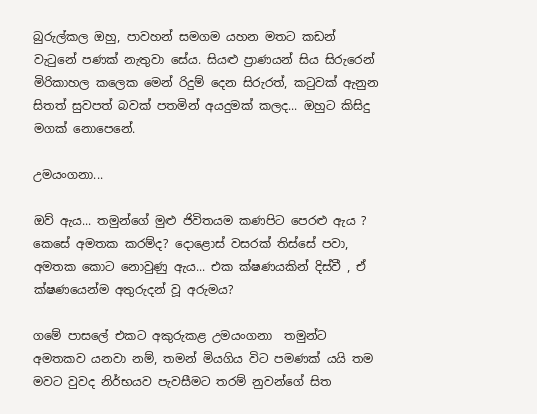බුරුල්කල ඔහු, පාවහන් සමගම යහන මතට කඩන් වැටුනේ පණක් නැතුවා සේය. සියළු ප්‍රාණයන් සිය සිරුරෙන් මිරිකාහල කලෙක මෙන් රිදුම් දෙන සිරුරත්, කටුවක් ඇනුන සිතත් සුවපත් බවක් පතමින් අයදුමක් කලද... ඔහුට කිසිදු මගක් නොපෙනේ.

උමයංගනා...

ඔව් ඇය... තමුන්ගේ මුළු ජිවිතයම කණපිට පෙරළු ඇය ? කෙසේ අමතක කරම්ද? දොළොස් වසරක් තිස්සේ පවා, අමතක කොට නොවුණු ඇය... එක ක්ෂණයකින් දිස්වී , ඒ ක්ෂණයෙන්ම අතුරුදන් වූ අරුමය?

ගමේ පාසලේ එකට අකුරුකළ උමයංගනා  තමුන්ට අමතකව යනවා නම්, තමන් මියගිය විට පමණක් යයි තම මවට වුවද නිර්භයව පැවසීමට තරම් නුවන්ගේ සිත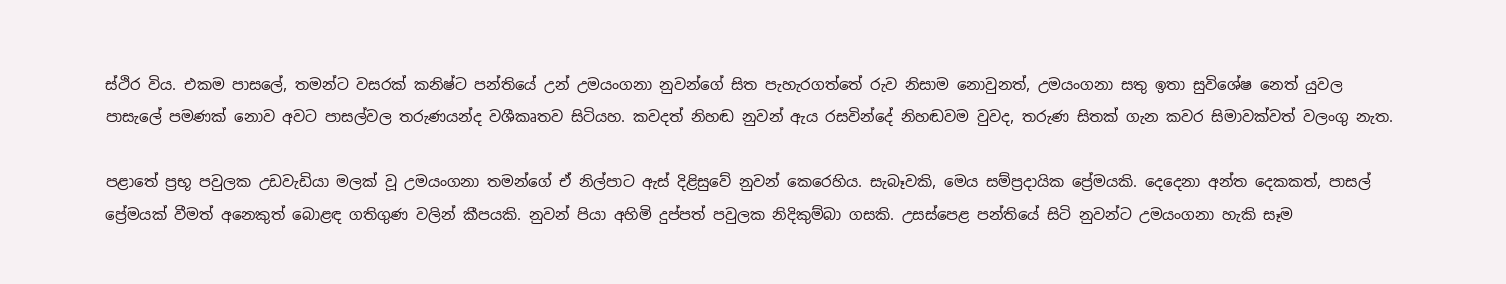ස්ථිර විය. එකම පාසලේ, තමන්ට වසරක් කනිෂ්ට පන්තියේ උන් උමයංගනා නුවන්ගේ සිත පැහැරගත්තේ රුව නිසාම නොවුනත්, උමයංගනා සතු ඉතා සුවිශේෂ නෙත් යුවල පාසැලේ පමණක් නොව අවට පාසල්වල තරුණයන්ද වශීකෘතව සිටියහ. කවදත් නිහඬ නුවන් ඇය රසවින්දේ නිහඬවම වුවද, තරුණ සිතක් ගැන කවර සිමාවක්වත් වලංගු නැත.

පළාතේ ප්‍රභූ පවුලක උඩවැඩියා මලක් වූ උමයංගනා තමන්ගේ ඒ නිල්පාට ඇස් දිළිසුවේ නුවන් කෙරෙහිය. සැබෑවකි, මෙය සම්ප්‍රදායික ප්‍රේමයකි. දෙදෙනා අන්ත දෙකකත්, පාසල් ප්‍රේමයක් වීමත් අනෙකුත් බොළඳ ගතිගුණ වලින් කීපයකි. නුවන් පියා අහිමි දුප්පත් පවුලක නිදිකුම්බා ගසකි. උසස්පෙළ පන්තියේ සිටි නුවන්ට උමයංගනා හැකි සෑම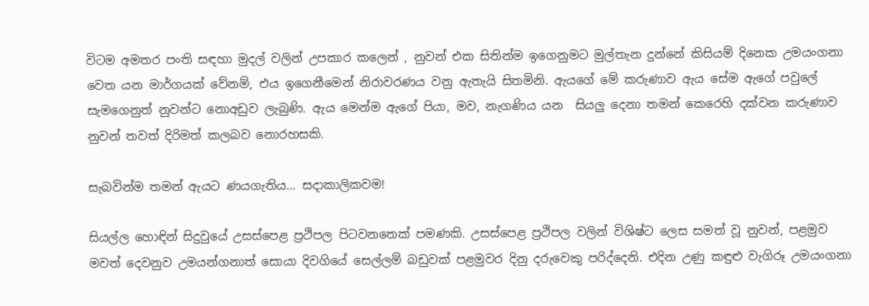විටම අමතර පංති සඳහා මුදල් වලින් උපකාර කලෙන් , නුවන් එක සිතින්ම ඉගෙනුමට මුල්තැන දුන්නේ කිසියම් දිනෙක උමයංගනා වෙත යන මාර්ගයක් වේනම්, එය ඉගෙනීමෙන් නිරාවරණය වනු ඇතැයි සිතමිනි. ඇයගේ මේ කරුණාව ඇය සේම ඇගේ පවුලේ සැමගෙනුත් නුවන්ට නොඅඩුව ලැබුණි. ඇය මෙන්ම ඇගේ පියා, මව, නැගණිය යන  සියලු දෙනා තමන් කෙරෙහි දක්වන කරුණාව නුවන් තවත් දිරිමත් කලබව නොරහසකි.

සැබවින්ම තමන් ඇයට ණයගැතිය... සදාකාලිකවම!

සියල්ල හොඳින් සිදුවුයේ උසස්පෙළ ප්‍රථිපල පිටවනතෙක් පමණකි. උසස්පෙළ ප්‍රථිපල වලින් විශිෂ්ට ලෙස සමත් වූ නුවන්, පළමුව මවත් දෙවනුව උමයන්ගනාත් සොයා දිවගියේ සෙල්ලම් බඩුවක් පළමුවර දිනු දරුවෙකු පරිද්දෙනි. එදින උණු කඳුළු වැගිරූ උමයංගනා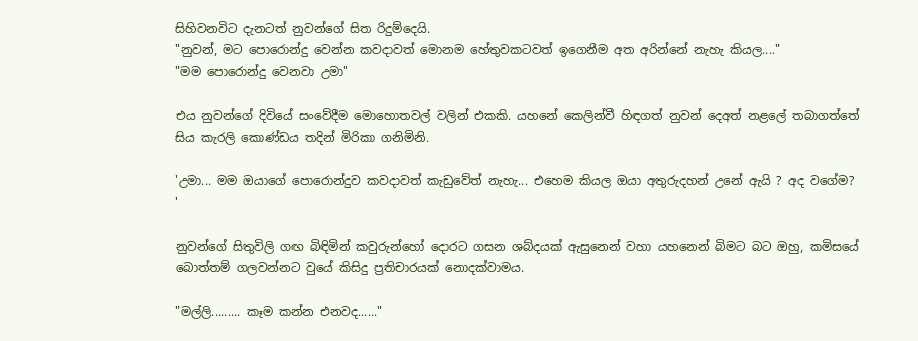සිහිවනවිට දැනටත් නුවන්ගේ සිත රිදුම්දෙයි.
"නුවන්, මට පොරොන්දු වෙන්න කවදාවත් මොනම හේතුවකටවත් ඉගෙනීම අත අරින්නේ නැහැ කියල...."
"මම පොරොන්දු වෙනවා උමා"

එය නුවන්ගේ දිවියේ සංවේදීම මොහොතවල් වලින් එකකි. යහනේ කෙලින්වී හිඳගත් නුවන් දෙඅත් නළලේ තබාගත්තේ සිය කැරලි කොණ්ඩය තදින් මිරිකා ගනිමිනි.

'උමා... මම ඔයාගේ පොරොන්දුව කවදාවත් කැඩුවේත් නැහැ... එහෙම කියල ඔයා අතුරුදහන් උනේ ඇයි ? අද වගේම?  '

නුවන්ගේ සිතුවිලි ගඟ බිඳිමින් කවුරුන්හෝ දොරට ගසන ශබ්දයක් ඇසුනෙන් වහා යහනෙන් බිමට බට ඔහු, කමිසයේ බොත්තම් ගලවන්නට වුයේ කිසිදු ප්‍රතිචාරයක් නොදක්වාමය.

"මල්ලි......... කෑම කන්න එනවද......"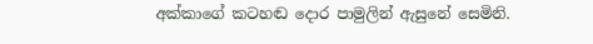අක්කාගේ කටහඬ දොර පාමුලින් ඇසුනේ සෙමිනි.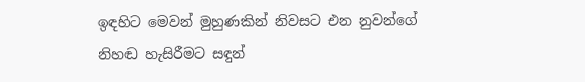ඉඳහිට මෙවන් මුහුණකින් නිවසට එන නුවන්ගේ නිහඬ හැසිරීමට සඳුන්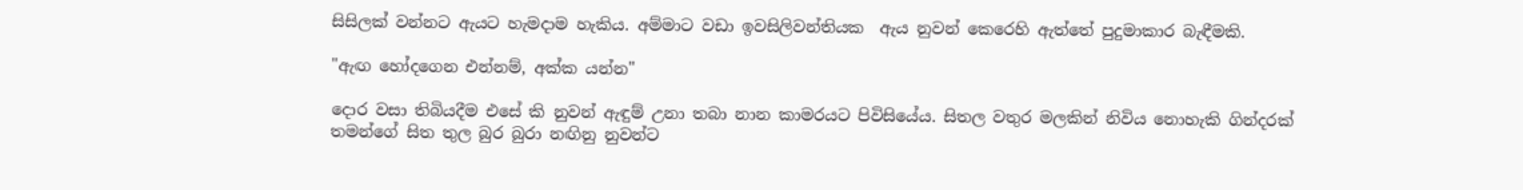සිසිලක් වන්නට ඇයට හැමදාම හැකිය. අම්මාට වඩා ඉවසිලිවන්තියක  ඇය නුවන් කෙරෙහි ඇත්තේ පුදුමාකාර බැඳීමකි.

"ඇඟ හෝදගෙන එන්නම්, අක්ක යන්න"

දොර වසා තිබියදීම එසේ කි නුවන් ඇඳුම් උනා තබා නාන කාමරයට පිවිසියේය. සිතල වතුර මලකින් නිවිය නොහැකි ගින්දරක් තමන්ගේ සිත තුල බුර බුරා නඟිනු නුවන්ට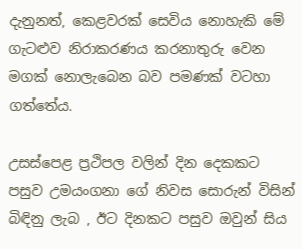දැනුනත්, කෙළවරක් සෙවිය නොහැකි මේ ගැටළුව නිරාකරණය කරනාතුරු වෙන මගක් නොලැබෙන බව පමණක් වටහා ගත්තේය.

උසස්පෙළ ප්‍රථිපල වලින් දින දෙකකට පසුව උමයංගනා ගේ නිවස සොරුන් විසින් බිඳිනු ලැබ , ඊට දිනකට පසුව ඔවුන් සිය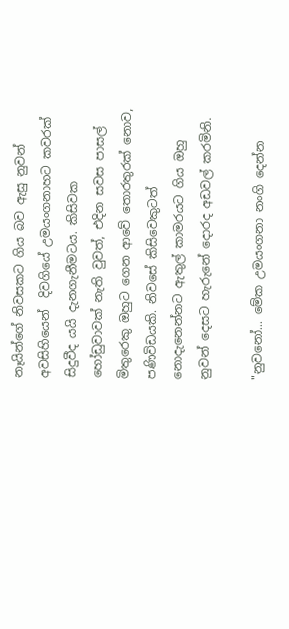නෑයින්ගේ නිවසකට ගිය බව ඇසු නුවන් අවසිහියෙන්  දිවගියේ උමයංගනාහට කවරක් සිදුවීද යයි දැනගැනීමටය. කිසිවක හෝඩුවාවක් නැති වුවත්, එදින සවස පාසල් මිතුරෙකු ඔහුට ගෙන ආවේ තොරතුරක් නොව, පණිවිඩයකි. නිවසේ කිසිවෙකුටත් නොදැනෙන්නට ඇතුල් කාමරයට ගිය ඔහු නුවන් දෙසට හැරුනේ දොරද අඩවල් කරමිනි.

"නුවනෝ... මේක උමයංගනා නංගි දෙන්න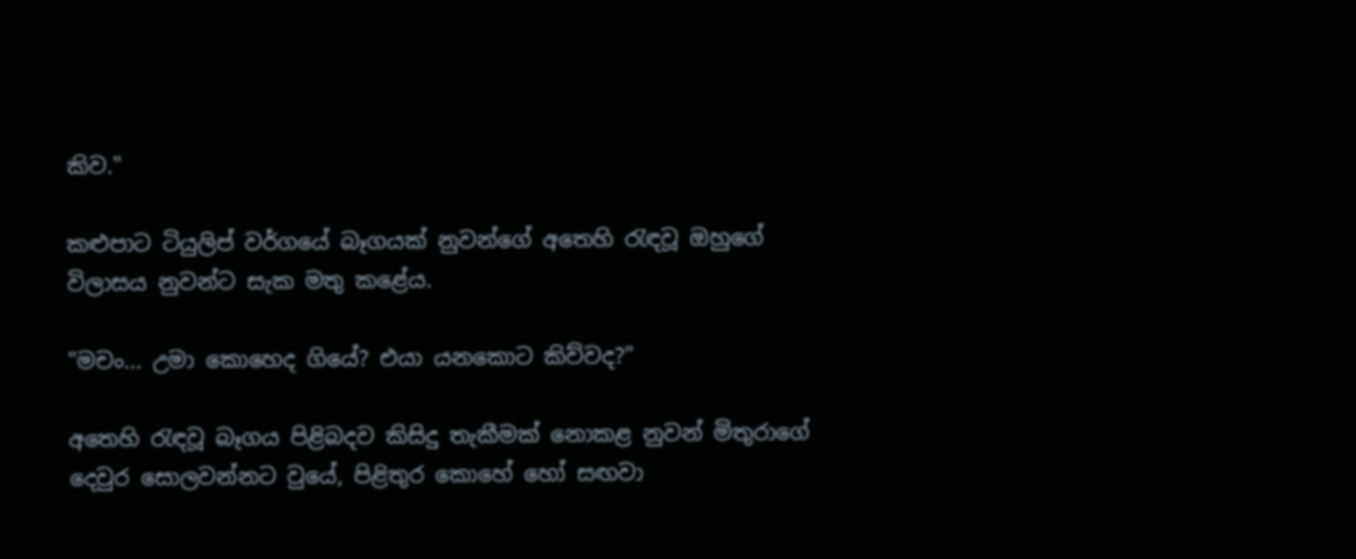කිව."

කළුපාට ටියුලිප් වර්ගයේ බෑගයක් නුවන්ගේ අතෙහි රැඳවූ ඔහුගේ විලාසය නුවන්ට සැක මතු කළේය.

"මචං... උමා කොහෙද ගියේ? එයා යනකොට කිව්වද?"

අතෙහි රැඳවූ බෑගය පිළිබදව කිසිදු තැකීමක් නොකළ නුවන් මිතුරාගේ දෙවුර සොලවන්නට වුයේ, පිළිතුර කොහේ හෝ සඟවා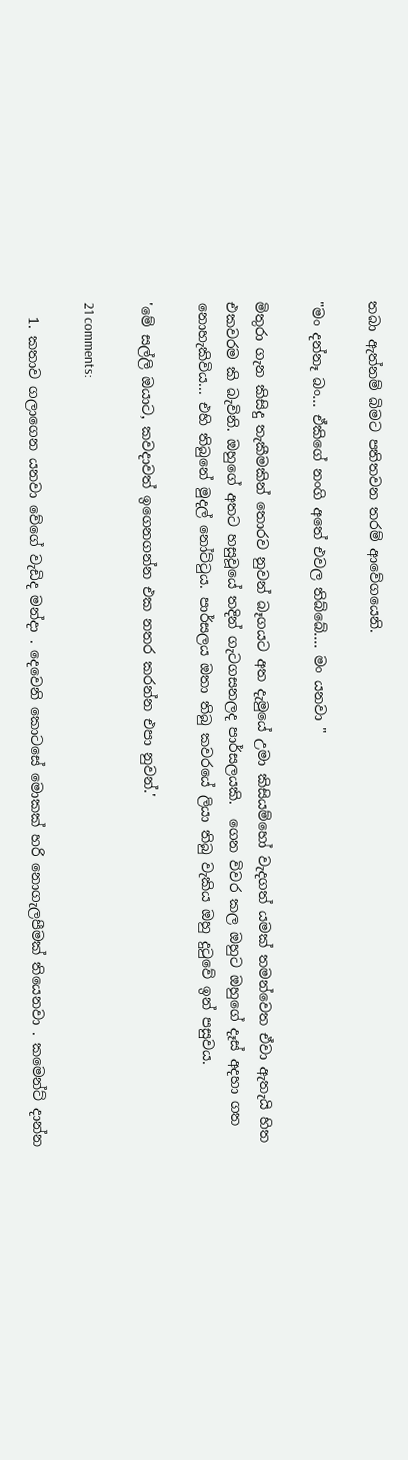තබා ඇත්නම් බිමට පතිතවන තරම් ආවේගයෙනි.

"මං දන්නෑ බං... ඒකිගේ නංගි අතේ එවල තිබ්බේ.... මං යනවා "

මිතුරා ගැන කිසිදු තැකීමකින් තොරව නුවන් බෑගයට අත දැමුයේ උමා කිසියම්හෝ වැදගත් යමක් තමන්වෙත ඒවා ඇතැයි හිත එකවරම කි බැවිනි. ඔහුගේ අතට හසුවූයේ තදින් ගැටගසනලද පාර්සලයකි.  ගෙන විවර කල ඔහුට ඔහුගේ දෑස් අදහා ගත නොහැකිවිය... එහි තිබුනේ මුදල් නෝට්ටුය. පාර්සලය ඔතා තිබු කවරයේ ලියා තිබු වැකිය ඔහු දුටුවේ ඉන් පසුවය.

'මේ සල්ලි ඔයාට, කවදාවත් ඉගෙනගන්න එක නතර කරන්න එපා නුවන්.'

21 comments:

  1. කතාව ගලාගෙන යනවා වේගේ වැඩිද මන්දා . දෙවෙනි කොටසේ මොකක් හරි නොගැලපීමක් තියෙනවා . කමෙන්ට් දාන්න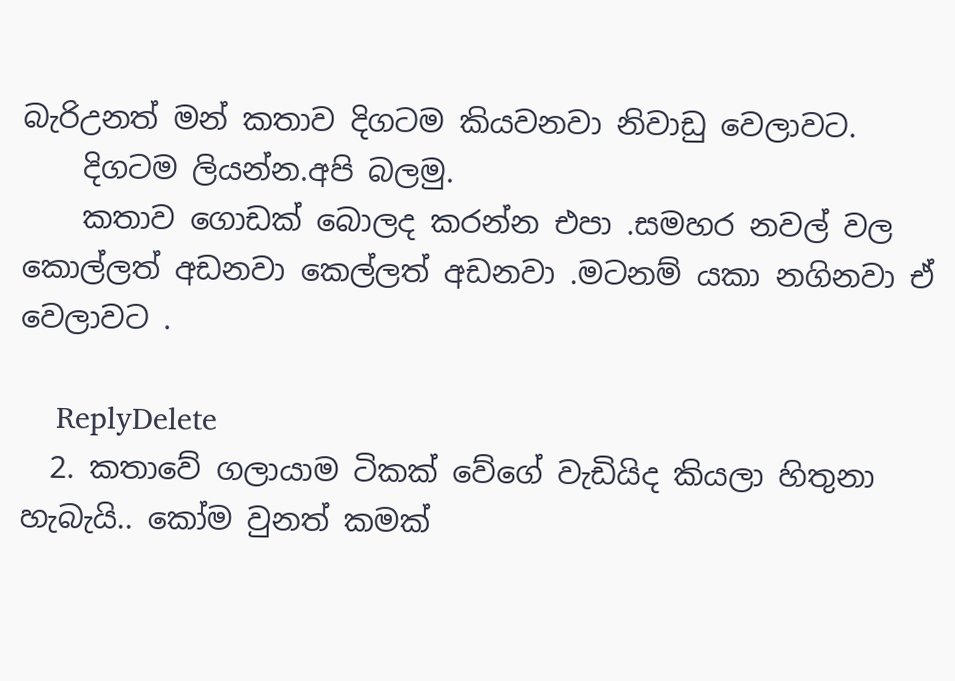බැරිඋනත් මන් කතාව දිගටම කියවනවා නිවාඩු වෙලාවට.
    දිගටම ලියන්න.අපි බලමු.
    කතාව ගොඩක් බොලද කරන්න එපා .සමහර නවල් වල කොල්ලත් අඩනවා කෙල්ලත් අඩනවා .මටනම් යකා නගිනවා ඒ වෙලාවට .

    ReplyDelete
  2. කතාවේ ගලායාම ටිකක් වේගේ වැඩියිද කියලා හිතුනා හැබැයි.. කෝම වුනත් කමක්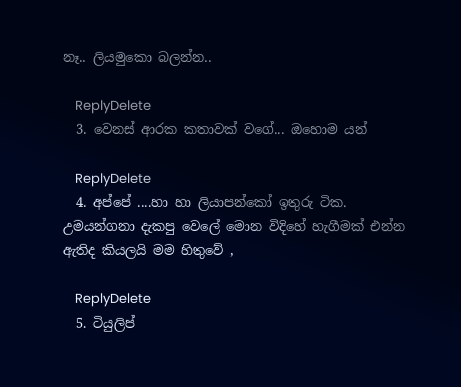නෑ.. ලියමුකො බලන්න..

    ReplyDelete
  3. වෙනස් ආරක කතාවක් වගේ... ඔහොම යන්

    ReplyDelete
  4. අප්පේ ....හා හා ලියාපන්කෝ ඉතුරු ටික. උමයන්ගනා දැකපු වෙලේ මොන විදිහේ හැගීමක් එන්න ඇතිද කියලයි මම හිතුවේ ,

    ReplyDelete
  5. ටියුලිප්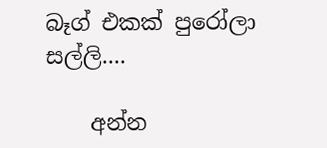බෑග් එකක් පුරෝලා සල්ලි....

    අන්න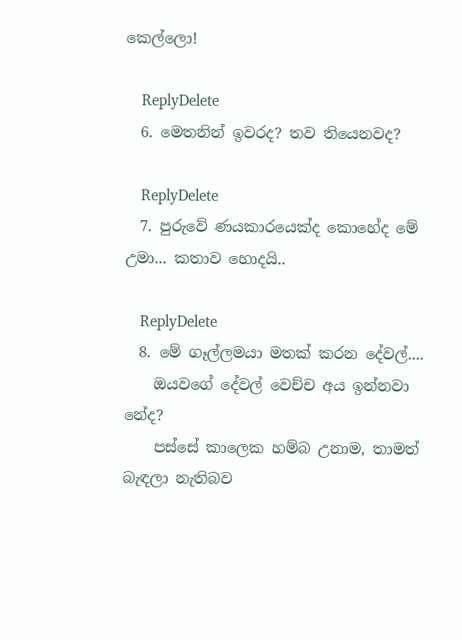කෙල්ලො!

    ReplyDelete
  6. මෙතනින් ඉවරද? තව තියෙනවද?

    ReplyDelete
  7. පුරුවේ ණයකාරයෙක්ද කොහේද මේ උමා... කතාව හොදයි..

    ReplyDelete
  8. මේ ගෑල්ලමයා මතක් කරන දේවල්....
    ඔයවගේ දේවල් වෙච්ච අය ඉන්නවා නේද?
    පස්සේ කාලෙක හම්බ උනාම, තාමත් බැඳලා නැතිබව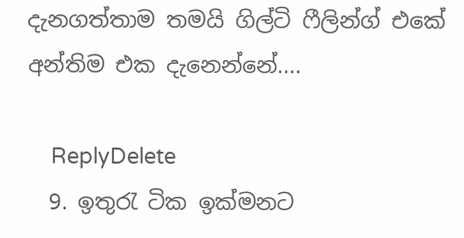දැනගත්තාම තමයි ගිල්ටි ෆීලින්ග් එකේ අන්තිම එක දැනෙන්නේ....

    ReplyDelete
  9. ඉතුරැ ටික ඉක්මනට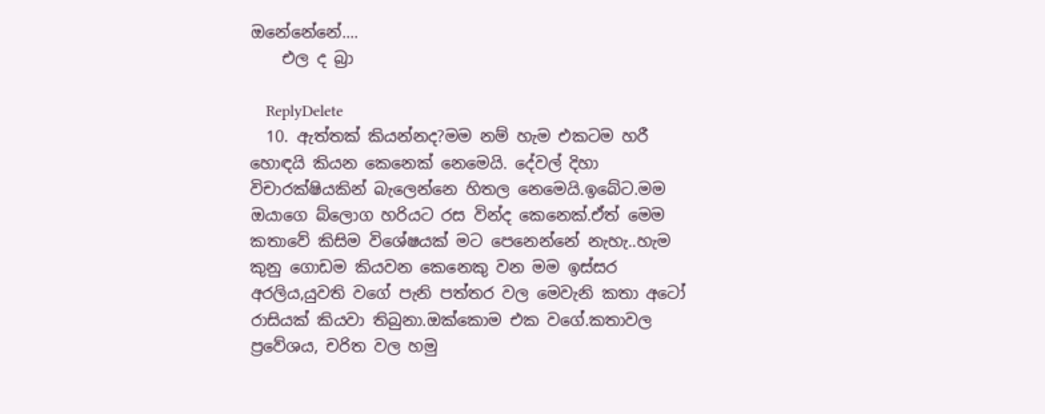ඔනේනේනේ....
    එල ද බ්‍රා

    ReplyDelete
  10. ඇත්තක් කියන්නද?මම නම් හැම එකටම හරී හොඳයි කියන කෙනෙක් නෙමෙයි. දේවල් දිහා විචාරක්ෂියකින් බැලෙන්නෙ හිතල නෙමෙයි.ඉබේට.මම ඔයාගෙ බ්ලොග හරියට රස වින්ද කෙනෙක්.ඒත් මෙම කතාවේ කිසිම විශේෂයක් මට පෙනෙන්නේ නැහැ..හැම කුනු ගොඩම කියවන කෙනෙකු වන මම ඉස්සර අරලිය,යුවති වගේ පැනි පත්තර වල මෙවැනි කතා අටෝ රාසියක් කියවා තිබුනා.ඔක්කොම එක වගේ.කතාවල ප්‍රවේශය, චරිත වල හමු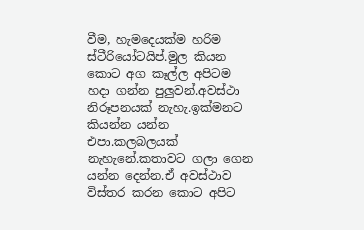වීම, හැමදෙයක්ම හරිම ස්ටීරියෝටයිප්.මුල කියන කොට අග කෑල්ල අපිටම හදා ගන්න පුලුවන්.අවස්ථා නිරූපනයක් නැහැ.ඉක්මනට කියන්න යන්න එපා.කලබලයක් නැහැනේ.කතාවට ගලා ගෙන යන්න දෙන්න.ඒ අවස්ථාව විස්තර කරන කොට අපිට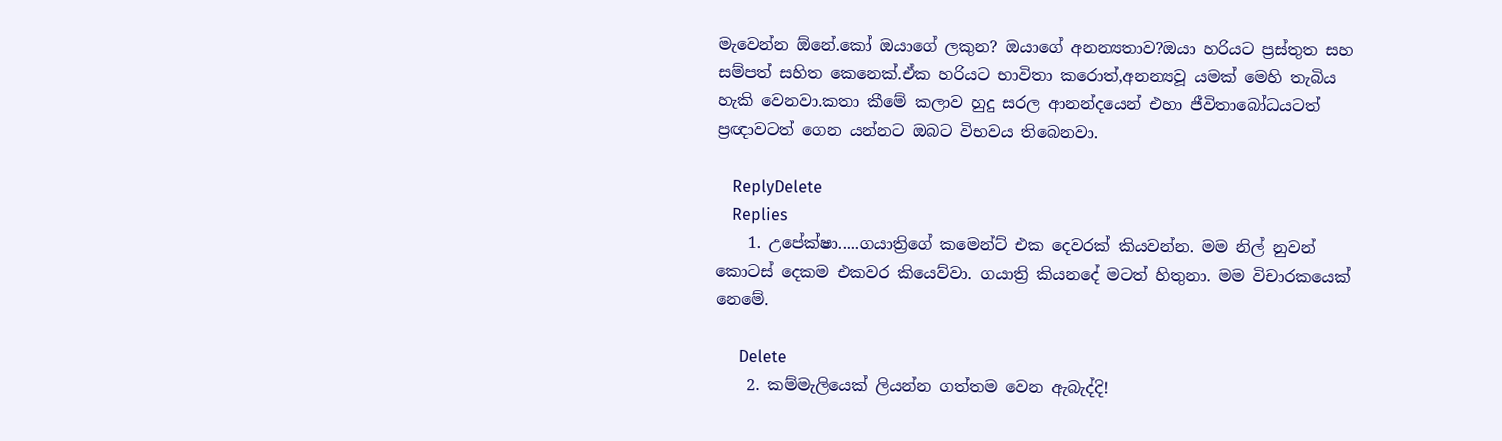මැවෙන්න ඕනේ.කෝ ඔයාගේ ලකුන? ඔයාගේ අනන්‍යතාව?ඔයා හරියට ප්‍රස්තුත සහ සම්පත් සහිත කෙනෙක්.ඒක හරියට භාවිතා කරොත්,අනන්‍යවූ යමක් මෙහි තැබිය හැකි වෙනවා.කතා කීමේ කලාව හුදු සරල ආනන්දයෙන් එහා ජීවිතාබෝධයටත් ප්‍රඥාවටත් ගෙන යන්නට ඔබට විභවය තිබෙනවා.

    ReplyDelete
    Replies
    1. උපේක්ෂා.....ගයාත්‍රිගේ කමෙන්ට් එක දෙවරක් කියවන්න. මම නිල් නුවන් කොටස් දෙකම එකවර කියෙව්වා. ගයාත්‍රි කියනදේ මටත් හිතුනා. මම විචාරකයෙක් නෙමේ.

      Delete
    2. කම්මැලියෙක් ලියන්න ගත්තම වෙන ඇබැද්දි!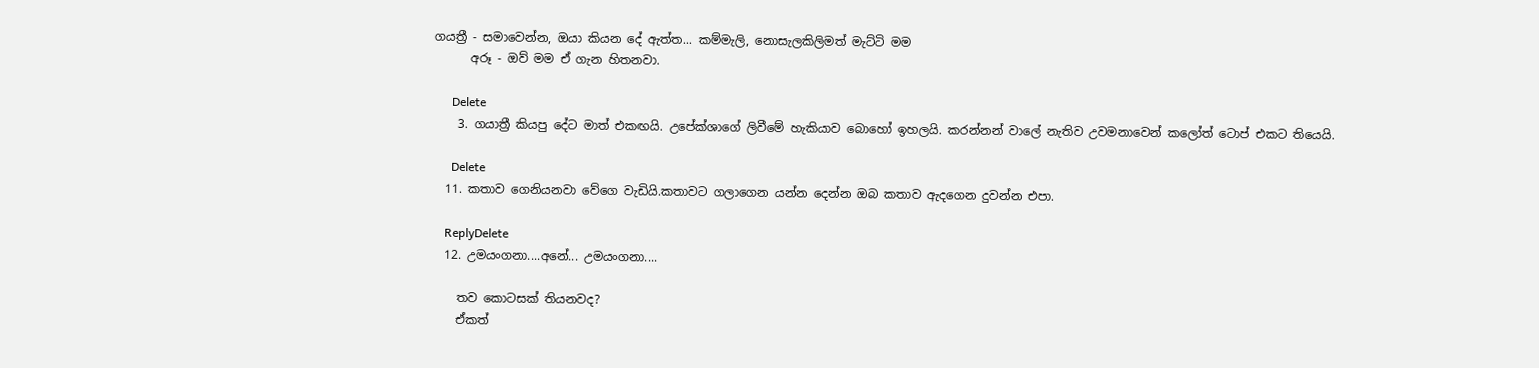ගයත්‍රී - සමාවෙන්න, ඔයා කියන දේ ඇත්ත... කම්මැලි, නොසැලකිලිමත් මැට්ටි මම
      අරූ - ඔව් මම ඒ ගැන හිතනවා.

      Delete
    3. ගයාත්‍රී කියපු දේට මාත් එකඟයි. උපේක්ශාගේ ලිවීමේ හැකියාව බොහෝ ඉහලයි. කරන්නන් වාලේ නැතිව උවමනාවෙන් කලෝත් ටොප් එකට තියෙයි.

      Delete
  11. කතාව ගෙනියනවා වේගෙ වැඩියි.කතාවට ගලාගෙන යන්න දෙන්න ඔබ කතාව ඇදගෙන දුවන්න එපා.

    ReplyDelete
  12. උමයංගනා....අනේ... උමයංගනා....

    තව කොටසක් තියනවද?
    ඒකත්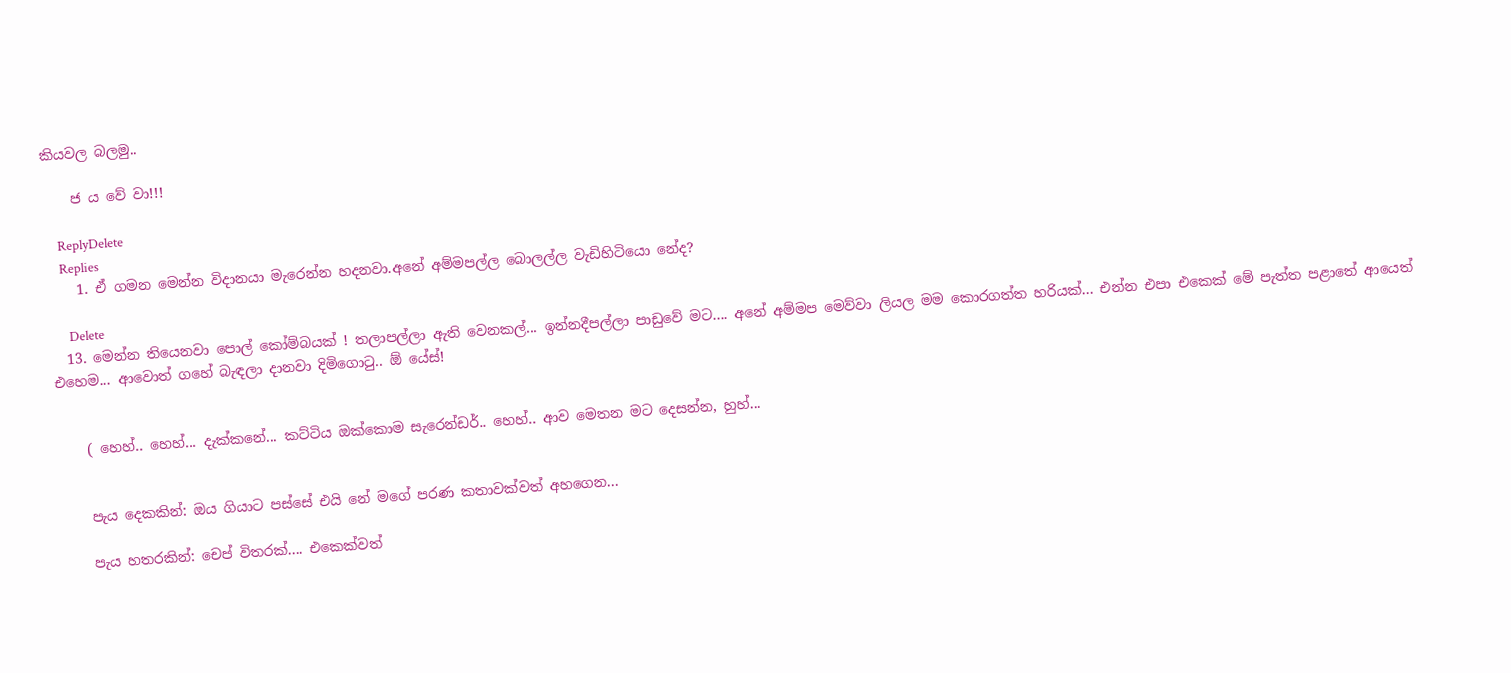කියවල බලමු..

    ජ ය වේ වා!!!

    ReplyDelete
    Replies
    1. ඒ ගමන මෙන්න විදානයා මැරෙන්න හදනවා.අනේ අම්මපල්ල බොලල්ල වැඩිහිටියො නේද?

      Delete
  13. මෙන්න තියෙනවා පොල් කෝම්බයක් ! තලාපල්ලා ඇති වෙනකල්... ඉන්නදීපල්ලා පාඩුවේ මට.... අනේ අම්මප මෙව්වා ලියල මම කොරගත්ත හරියක්... එන්න එපා එකෙක් මේ පැත්ත පළාතේ ආයෙත් එහෙම... ආවොත් ගහේ බැඳලා දානවා දිමිගොටු.. ඕ යේස්!


    ( හෙහ්.. හෙහ්... දැක්කනේ... කට්ටිය ඔක්කොම සැරෙන්ඩර්.. හෙහ්.. ආව මෙතන මට දෙසන්න, හුහ්...


    පැය දෙකකින්: ඔය ගියාට පස්සේ එයි නේ මගේ පරණ කතාවක්වත් අහගෙන...

    පැය හතරකින්: චෙප් විතරක්.... එකෙක්වත්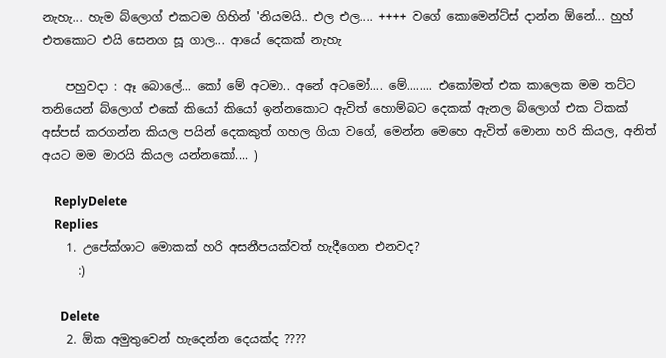නැහැ... හැම බ්ලොග් එකටම ගිහින් 'නියමයි.. එල එල.... ++++ වගේ කොමෙන්ට්ස් දාන්න ඕනේ... හුහ් එතකොට එයි සෙනග සූ ගාල... ආයේ දෙකක් නැහැ

    පහුවදා : ඈ බොලේ... කෝ මේ අටමා.. අනේ අටමෝ.... මේ........ එකෝමත් එක කාලෙක මම තට්ට තනියෙන් බ්ලොග් එකේ කියෝ කියෝ ඉන්නකොට ඇවිත් හොම්බට දෙකක් ඇනල බ්ලොග් එක ටිකක් අස්පස් කරගන්න කියල පයින් දෙකකුත් ගහල ගියා වගේ, මෙන්න මෙහෙ ඇවිත් මොනා හරි කියල, අනිත් අයට මම මාරයි කියල යන්නකෝ.... )

    ReplyDelete
    Replies
    1. උපේක්ශාට මොකක් හරි අසනීපයක්වත් හැදීගෙන එනවද?
      :)

      Delete
    2. ඕක අමුතුවෙන් හැදෙන්න දෙයක්ද ????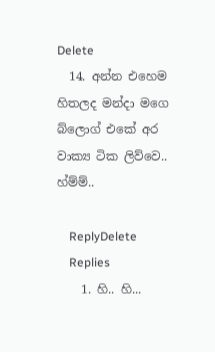Delete
  14. අන්න එහෙම හිතලද මන්දා මගෙ බ්ලොග් එකේ අර වාක්‍ය ටික ලිව්වෙ.. හ්ම්ම්..

    ReplyDelete
    Replies
    1. හි.. හි...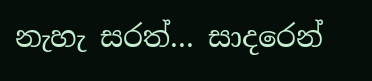නැහැ සරත්... සාදරෙන්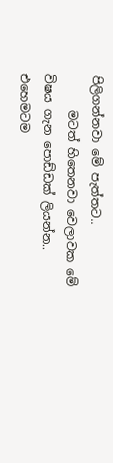පිලිගන්නවා මේ පැත්තට..
      මටත් හිතෙනවා වෙලාවක මේ විෂය ගැන පොඩ්ඩක් ලියන්න.. එහෙමටම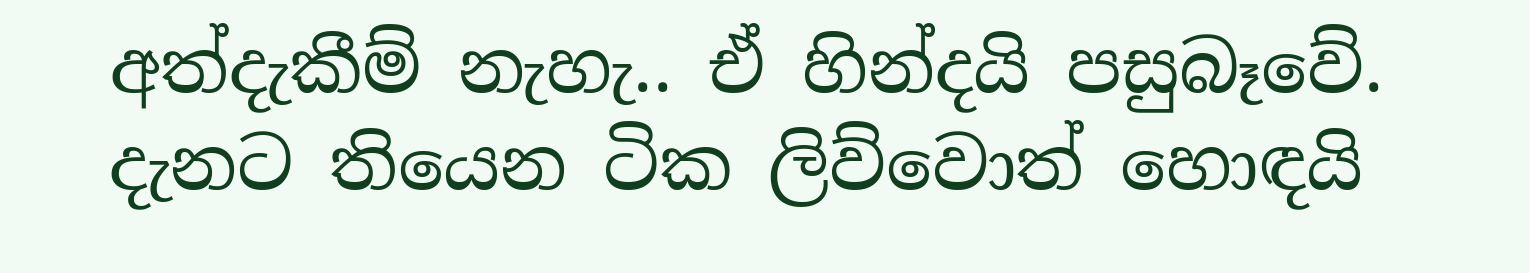අත්දැකීම් නැහැ.. ඒ හින්දයි පසුබෑවේ. දැනට තියෙන ටික ලිව්වොත් හොඳයි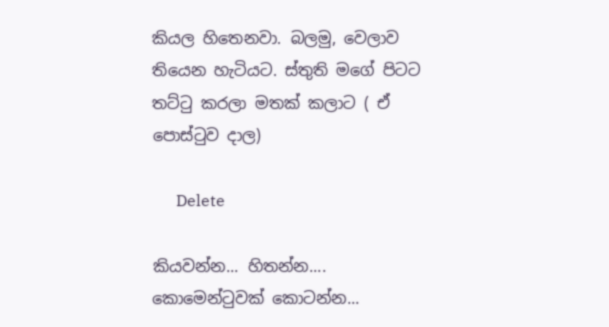කියල හිතෙනවා. බලමු, වෙලාව තියෙන හැටියට. ස්තුති මගේ පිටට තට්ටු කරලා මතක් කලාට ( ඒ පොස්ටුව දාල)

      Delete

කියවන්න... හිතන්න.... කොමෙන්ටුවක් කොටන්න...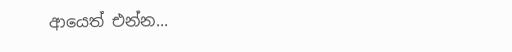ආයෙත් එන්න...